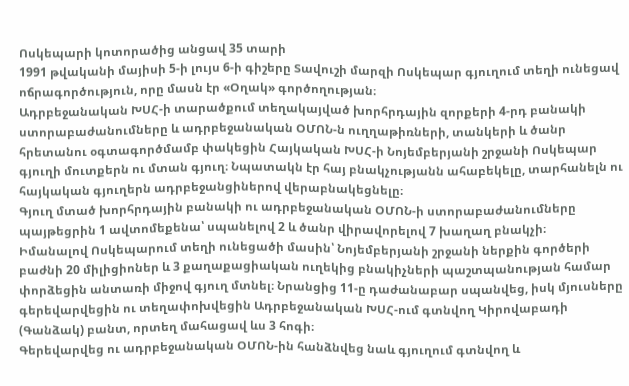Ոսկեպարի կոտորածից անցավ 35 տարի
1991 թվականի մայիսի 5-ի լույս 6-ի գիշերը Տավուշի մարզի Ոսկեպար գյուղում տեղի ունեցավ ոճրագործություն, որը մասն էր «Օղակ» գործողության։
Ադրբեջանական ԽՍՀ-ի տարածքում տեղակայված խորհրդային զորքերի 4-րդ բանակի ստորաբաժանումները և ադրբեջանական ՕՄՈՆ-ն ուղղաթիռների, տանկերի և ծանր հրետանու օգտագործմամբ փակեցին Հայկական ԽՍՀ-ի Նոյեմբերյանի շրջանի Ոսկեպար գյուղի մուտքերն ու մտան գյուղ։ Նպատակն էր հայ բնակչությանն ահաբեկելը, տարհանելն ու հայկական գյուղերն ադրբեջանցիներով վերաբնակեցնելը։
Գյուղ մտած խորհրդային բանակի ու ադրբեջանական ՕՄՈՆ-ի ստորաբաժանումները պայթեցրին 1 ավտոմեքենա՝ սպանելով 2 և ծանր վիրավորելով 7 խաղաղ բնակչի։
Իմանալով Ոսկեպարում տեղի ունեցածի մասին՝ Նոյեմբերյանի շրջանի ներքին գործերի բաժնի 20 միլիցիոներ և 3 քաղաքացիական ուղեկից բնակիչների պաշտպանության համար փորձեցին անտառի միջով գյուղ մտնել։ Նրանցից 11-ը դաժանաբար սպանվեց, իսկ մյուսները գերեվարվեցին ու տեղափոխվեցին Ադրբեջանական ԽՍՀ-ում գտնվող Կիրովաբադի (Գանձակ) բանտ, որտեղ մահացավ ևս 3 հոգի։
Գերեվարվեց ու ադրբեջանական ՕՄՈՆ-ին հանձնվեց նաև գյուղում գտնվող և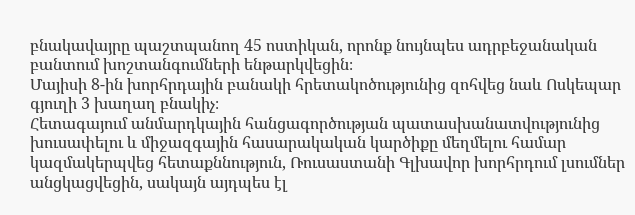բնակավայրը պաշտպանող 45 ոստիկան, որոնք նույնպես ադրբեջանական բանտում խոշտանգումների ենթարկվեցին։
Մայիսի 8-ին խորհրդային բանակի հրետակոծությունից զոհվեց նաև Ոսկեպար գյուղի 3 խաղաղ բնակիչ։
Հետագայում անմարդկային հանցագործության պատասխանատվությունից խուսափելու և միջազգային հասարակական կարծիքը մեղմելու համար կազմակերպվեց հետաքննություն, Ռուսաստանի Գլխավոր խորհրդում լսումներ անցկացվեցին, սակայն այդպես էլ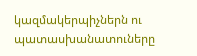կազմակերպիչներն ու պատասխանատուները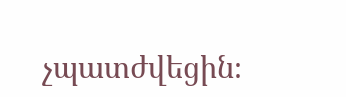չպատժվեցին։